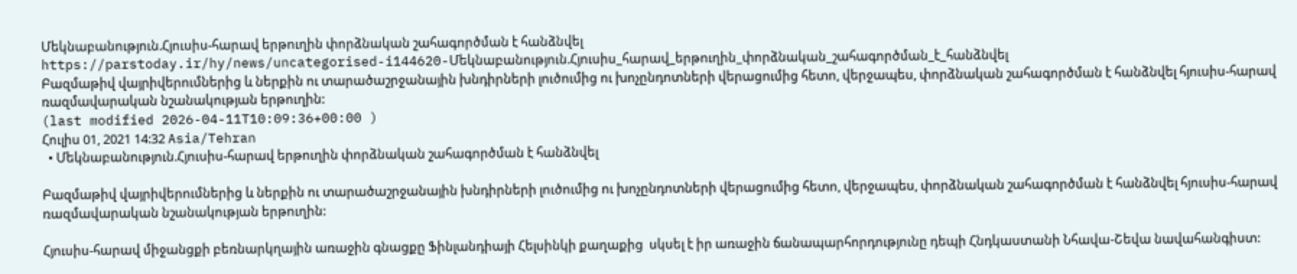Մեկնաբանություն.Հյուսիս-հարավ երթուղին փորձնական շահագործման է հանձնվել
https://parstoday.ir/hy/news/uncategorised-i144620-Մեկնաբանություն.Հյուսիս_հարավ_երթուղին_փորձնական_շահագործման_է_հանձնվել
Բազմաթիվ վայրիվերումներից և ներքին ու տարածաշրջանային խնդիրների լուծումից ու խոչընդոտների վերացումից հետո, վերջապես, փորձնական շահագործման է հանձնվել հյուսիս-հարավ ռազմավարական նշանակության երթուղին:
(last modified 2026-04-11T10:09:36+00:00 )
Հուլիս 01, 2021 14:32 Asia/Tehran
  • Մեկնաբանություն.Հյուսիս-հարավ երթուղին փորձնական շահագործման է հանձնվել

Բազմաթիվ վայրիվերումներից և ներքին ու տարածաշրջանային խնդիրների լուծումից ու խոչընդոտների վերացումից հետո, վերջապես, փորձնական շահագործման է հանձնվել հյուսիս-հարավ ռազմավարական նշանակության երթուղին:

Հյուսիս-հարավ միջանցքի բեռնարկղային առաջին գնացքը Ֆինլանդիայի Հելսինկի քաղաքից  սկսել է իր առաջին ճանապարհորդությունը դեպի Հնդկաստանի Նհավա-Շեվա նավահանգիստ: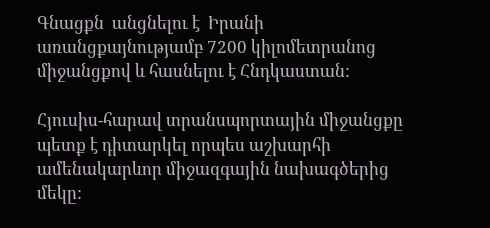Գնացքն  անցնելու է  Իրանի առանցքայնությամբ 7200 կիլոմետրանոց միջանցքով և հասնելու է Հնդկաստան:

Հյուսիս-հարավ տրանսպորտային միջանցքը պետք է դիտարկել որպես աշխարհի ամենակարևոր միջազգային նախագծերից մեկը: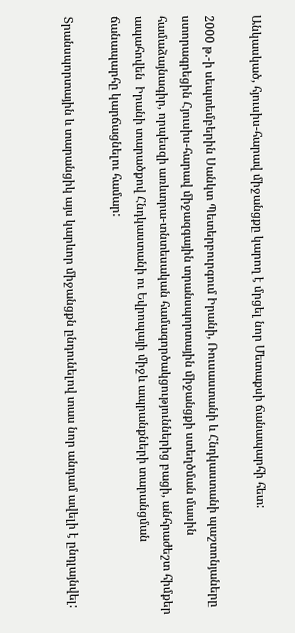Անկասկած, հյուսիս-հարավ միջանցքը կարող է մրցել նոր Մետաքսի ճանապարհի հետ:

2000 թ.-ի սեպտեմբերին Սանկտ Պետերբուրգում Իրանի, Ռուսաստանի և Հնդկաստանի պաշտոնյաները ստորագրեցին Հյուսիս-հարավ միջազգային տրանսպորտային միջանցքի ստեղծման մասին համաձայնագիր, որպեսզի առևտրա-տնտեսական համագործակցություններից բացի, անհրաժեշտ հիմքեր ապահովեն  Իրանի տարածքով Հնդկաստանի ու Եվրոպայի միջև ապրանքների տարանցման ճանապարհը կարճացնելու համար:

Տրանսպորտային և տարանցիկ այս կարևոր միջանցքն ընդունելով տաս նոր անդամ ավելի է ընդլայնվել: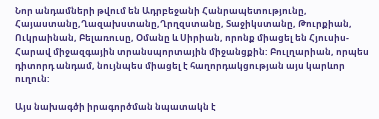Նոր անդամների թվում են Ադրբեջանի Հանրապետությունը, Հայաստանը,Ղազախստանը,Ղրղզստանը, Տաջիկստանը, Թուրքիան, Ուկրաինան, Բելառուսը, Օմանը և Սիրիան, որոնք միացել են Հյուսիս-Հարավ միջազգային տրանսպորտային միջանցքին: Բուլղարիան, որպես դիտորդ անդամ, նույնպես միացել է հաղորդակցության այս կարևոր ուղուն:

Այս նախագծի իրագործման նպատակն է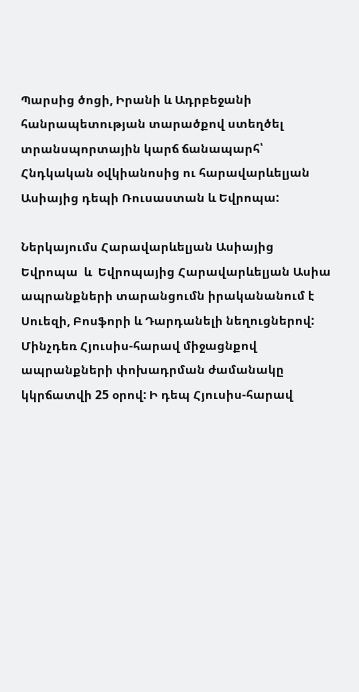Պարսից ծոցի, Իրանի և Ադրբեջանի հանրապետության տարածքով ստեղծել տրանսպորտային կարճ ճանապարհ՝ Հնդկական օվկիանոսից ու հարավարևելյան Ասիայից դեպի Ռուսաստան և Եվրոպա:

Ներկայումս Հարավարևելյան Ասիայից Եվրոպա  և  Եվրոպայից Հարավարևելյան Ասիա ապրանքների տարանցումն իրականանում է Սուեզի, Բոսֆորի և Դարդանելի նեղուցներով: Մինչդեռ Հյուսիս-հարավ միջացնքով ապրանքների փոխադրման ժամանակը կկրճատվի 25 օրով: Ի դեպ Հյուսիս-հարավ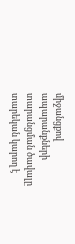միջանցքով ապարանքների տարանցման ծավալը տարեկան կարող է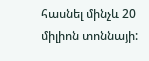հասնել մինչև 20 միլիոն տոննայի: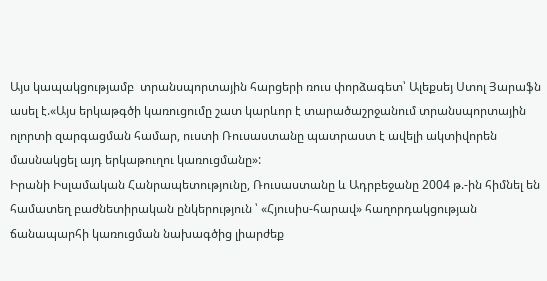Այս կապակցությամբ  տրանսպորտային հարցերի ռուս փորձագետ՝ Ալեքսեյ Ստոլ Յարաֆն ասել է.«Այս երկաթգծի կառուցումը շատ կարևոր է տարածաշրջանում տրանսպորտային ոլորտի զարգացման համար, ուստի Ռուսաստանը պատրաստ է ավելի ակտիվորեն մասնակցել այդ երկաթուղու կառուցմանը»:
Իրանի Իսլամական Հանրապետությունը, Ռուսաստանը և Ադրբեջանը 2004 թ.-ին հիմնել են համատեղ բաժնետիրական ընկերություն ՝ «Հյուսիս-հարավ» հաղորդակցության ճանապարհի կառուցման նախագծից լիարժեք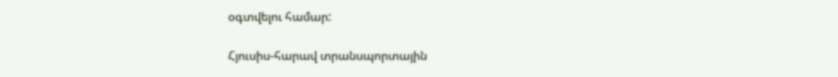օգտվելու համար:

Հյուսիս-հարավ տրանսպորտային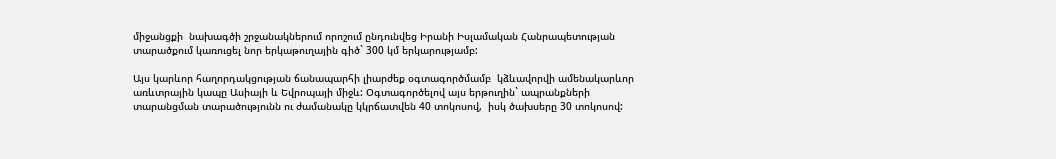միջանցքի  նախագծի շրջանակներում որոշում ընդունվեց Իրանի Իսլամական Հանրապետության տարածքում կառուցել նոր երկաթուղային գիծ` 300 կմ երկարությամբ:

Այս կարևոր հաղորդակցության ճանապարհի լիարժեք օգտագործմամբ  կձևավորվի ամենակարևոր առևտրային կապը Ասիայի և Եվրոպայի միջև: Օգտագործելով այս երթուղին` ապրանքների տարանցման տարածությունն ու ժամանակը կկրճատվեն 40 տոկոսով,  իսկ ծախսերը 30 տոկոսով: